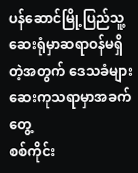ပန်ဆောင်မြို့ပြည်သူ့ဆေးရုံမှာဆရာဝန်မရှိတဲ့အတွက် ဒေသခံများဆေးကုသရာမှာအခက်တွေ့
စစ်ကိုင်း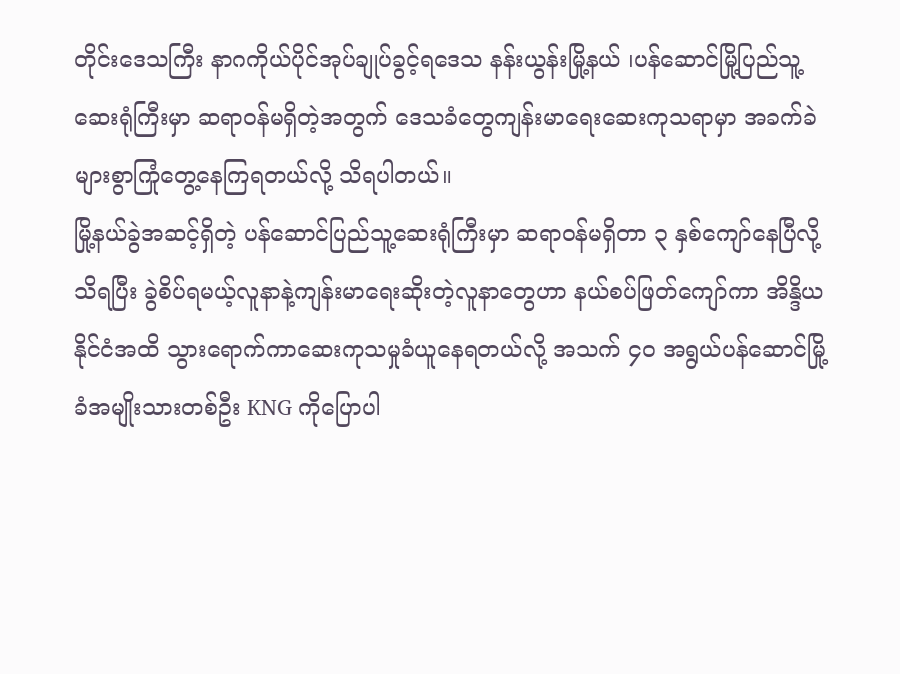တိုင်းဒေသကြီး နာဂကိုယ်ပိုင်အုပ်ချုပ်ခွင့်ရဒေသ နန်းယွန်းမြို့နယ် ၊ပန်ဆောင်မြို့ပြည်သူ့ဆေးရုံကြီးမှာ ဆရာဝန်မရှိတဲ့အတွက် ဒေသခံတွေကျန်းမာရေးဆေးကုသရာမှာ အခက်ခဲများစွာကြုံတွေ့နေကြရတယ်လို့ သိရပါတယ်။
မြို့နယ်ခွဲအဆင့်ရှိတဲ့ ပန်ဆောင်ပြည်သူ့ဆေးရုံကြီးမှာ ဆရာဝန်မရှိတာ ၃ နှစ်ကျော်နေပြီလို့သိရပြီး ခွဲစိပ်ရမယ့်လူနာနဲ့ကျန်းမာရေးဆိုးတဲ့လူနာတွေဟာ နယ်စပ်ဖြတ်ကျော်ကာ အိန္ဒိယနိုင်ငံအထိ သွားရောက်ကာဆေးကုသမှုခံယူနေရတယ်လို့ အသက် ၄၀ အရွယ်ပန်ဆောင်မြို့ခံအမျိုးသားတစ်ဦး KNG ကိုပြောပါ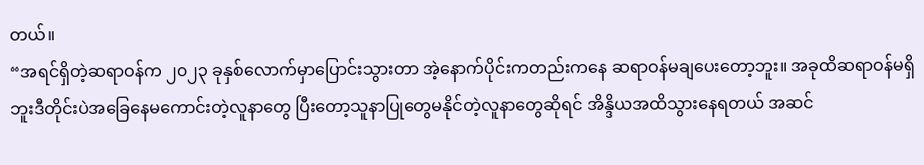တယ်။
“အရင်ရှိတဲ့ဆရာဝန်က ၂၀၂၃ ခုနှစ်လောက်မှာပြောင်းသွားတာ အဲ့နောက်ပိုင်းကတည်းကနေ ဆရာဝန်မချပေးတော့ဘူး။ အခုထိဆရာဝန်မရှိဘူးဒီတိုင်းပဲအခြေနေမကောင်းတဲ့လူနာတွေ ပြီးတော့သူနာပြုတွေမနိုင်တဲ့လူနာတွေဆိုရင် အိန္ဒိယအထိသွားနေရတယ် အဆင်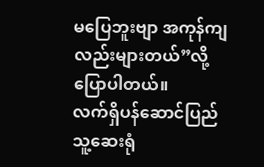မပြေဘူးဗျာ အကုန်ကျလည်းများတယ်”လို့ ပြောပါတယ်။
လက်ရှိပန်ဆောင်ပြည်သူ့ဆေးရုံ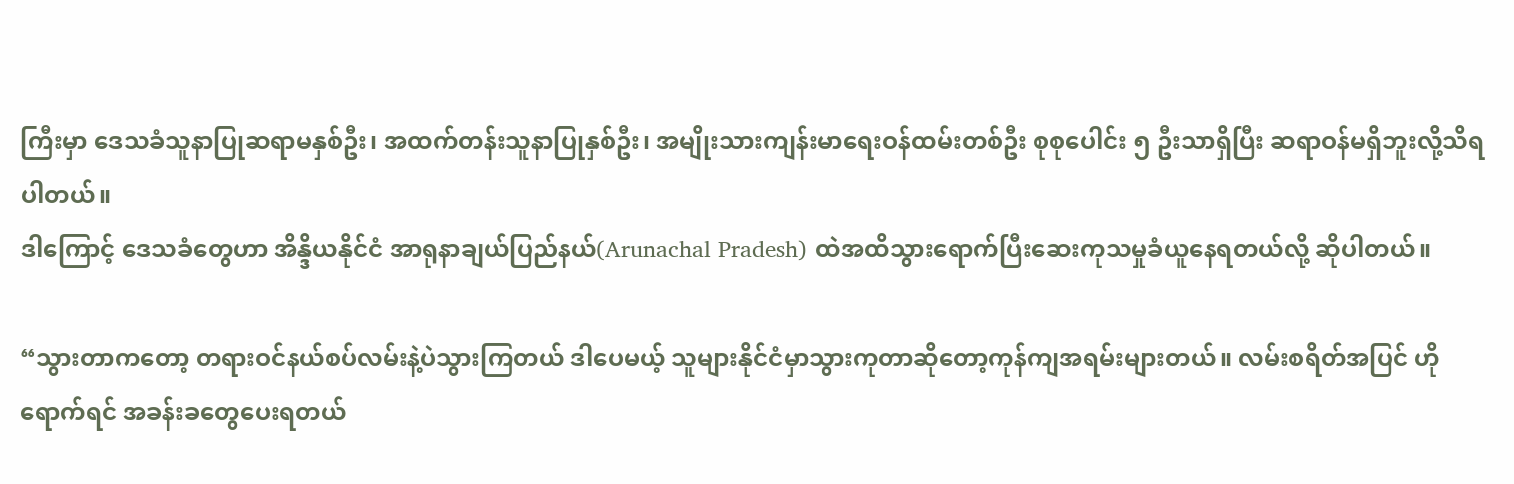ကြီးမှာ ဒေသခံသူနာပြုဆရာမနှစ်ဦး၊ အထက်တန်းသူနာပြုနှစ်ဦး၊ အမျိုးသားကျန်းမာရေးဝန်ထမ်းတစ်ဦး စုစုပေါင်း ၅ ဦးသာရှိပြီး ဆရာဝန်မရှိဘူးလို့သိရပါတယ်။
ဒါကြောင့် ဒေသခံတွေဟာ အိန္ဒိယနိုင်ငံ အာရုနာချယ်ပြည်နယ်(Arunachal Pradesh) ထဲအထိသွားရောက်ပြီးဆေးကုသမှုခံယူနေရတယ်လို့ ဆိုပါတယ်။

“သွားတာကတော့ တရားဝင်နယ်စပ်လမ်းနဲ့ပဲသွားကြတယ် ဒါပေမယ့် သူများနိုင်ငံမှာသွားကုတာဆိုတော့ကုန်ကျအရမ်းများတယ်။ လမ်းစရိတ်အပြင် ဟိုရောက်ရင် အခန်းခတွေပေးရတယ်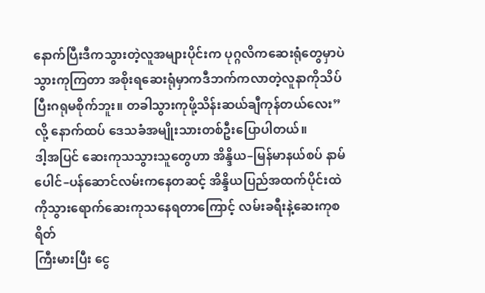နောက်ပြီးဒီကသွားတဲ့လူအများပိုင်းက ပုဂ္ဂလိကဆေးရုံတွေမှာပဲသွားကုကြတာ အစိုးရဆေးရုံမှာကဒီဘက်ကလာတဲ့လူနာကိုသိပ်ပြီးဂရုမစိုက်ဘူး။ တခါသွားကုဖို့သိန်းဆယ်ချီကုန်တယ်လေး”လို့ နောက်ထပ် ဒေသခံအမျိုးသားတစ်ဦးပြောပါတယ်။
ဒါ့အပြင် ဆေးကုသသွားသူတွေဟာ အိန္ဒိယ–မြန်မာနယ်စပ် နာမ်ပေါင်–ပန်ဆောင်လမ်းကနေတဆင့် အိန္ဒိယပြည်အထက်ပိုင်းထဲကိုသွားရောက်ဆေးကုသနေရတာကြောင့် လမ်းခရီးနဲ့ဆေးကုစရိတ်
ကြီးမားပြီး ငွေ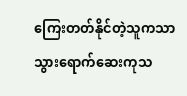ကြေးတတ်နိုင်တဲ့သူကသာ သွားရောက်ဆေးကုသ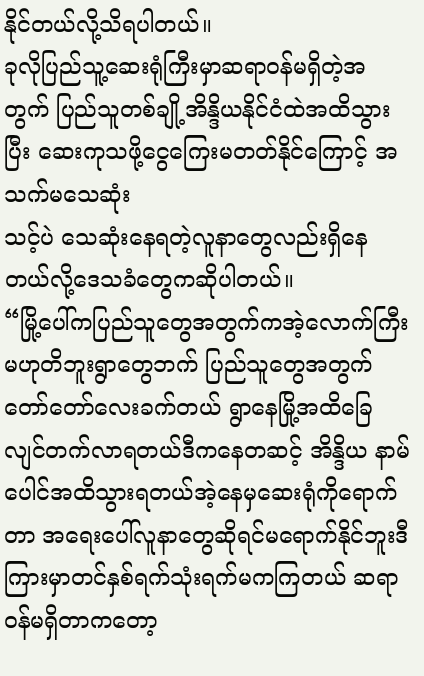နိုင်တယ်လို့သိရပါတယ်။
ခုလိုပြည်သူ့ဆေးရုံကြီးမှာဆရာဝန်မရှိတဲ့အတွက် ပြည်သူတစ်ချို့အိန္ဒိယနိုင်ငံထဲအထိသွားပြီး ဆေးကုသဖို့ငွေကြေးမတတ်နိုင်ကြောင့် အသက်မသေဆုံး
သင့်ပဲ သေဆုံးနေရတဲ့လူနာတွေလည်းရှိနေတယ်လို့ဒေသခံတွေကဆိုပါတယ်။
“မြို့ပေါ်ကပြည်သူတွေအတွက်ကအဲ့လောက်ကြီးမဟုတိဘူးရွာတွေဘက် ပြည်သူတွေအတွက်တော်တော်လေးခက်တယ် ရွာနေမြို့အထိခြေလျင်တက်လာရတယ်ဒီကနေတဆင့် အိန္ဒိယ နာမ်ပေါင်အထိသွားရတယ်အဲ့နေမှဆေးရုံကိုရောက်တာ အရေးပေါ်လူနာတွေဆိုရင်မရောက်နိုင်ဘူးဒီကြားမှာတင်နှစ်ရက်သုံးရက်မကကြတယ် ဆရာဝန်မရှိတာကတော့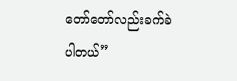တော်တော်လည်းခက်ခဲပါတယ်”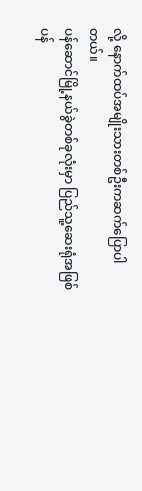လို့ နောက်ထပ်အမျိုးသားတစ်ဦးကဆက်ပြောပါတယ်။
ပန်ဆောင်မြို့နယ်ခွဲတစ်ခုလုံးမှာ ပြည်သူ့ဆေးရုံအဖြစ် ပန်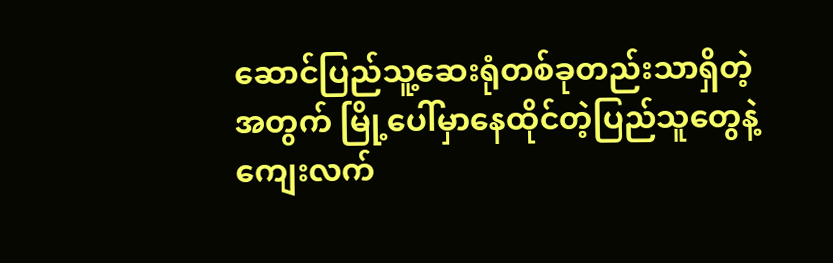ဆောင်ပြည်သူ့ဆေးရုံတစ်ခုတည်းသာရှိတဲ့အတွက် မြို့ပေါ်မှာနေထိုင်တဲ့ပြည်သူတွေနဲ့ကျေးလက်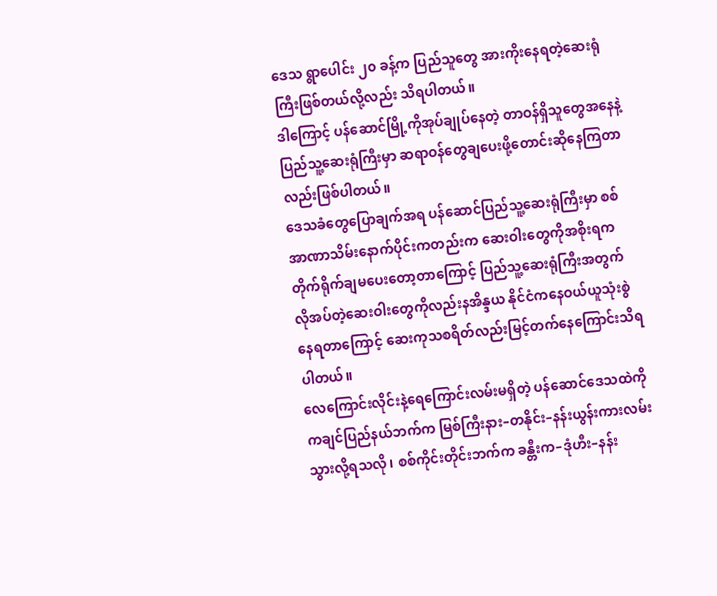ဒေသ ရွာပေါင်း ၂၀ ခန့်က ပြည်သူတွေ အားကိုးနေရတဲ့ဆေးရုံကြီးဖြစ်တယ်လို့လည်း သိရပါတယ်။
ဒါကြောင့် ပန်ဆောင်မြို့ကိုအုပ်ချုပ်နေတဲ့ တာဝန်ရှိသူတွေအနေနဲ့ ပြည်သူ့ဆေးရုံကြီးမှာ ဆရာဝန်တွေချပေးဖို့တောင်းဆိုနေကြတာလည်းဖြစ်ပါတယ်။
ဒေသခံတွေပြောချက်အရ ပန်ဆောင်ပြည်သူ့ဆေးရုံကြီးမှာ စစ်အာဏာသိမ်းနောက်ပိုင်းကတည်းက ဆေးဝါးတွေကိုအစိုးရကတိုက်ရိုက်ချမပေးတော့တာကြောင့် ပြည်သူ့ဆေးရုံကြီးအတွက် လိုအပ်တဲ့ဆေးဝါးတွေကိုလည်းနအိန္ဒယ နိုင်ငံကနေဝယ်ယူသုံးစွဲနေရတာကြောင့် ဆေးကုသစရိတ်လည်းမြင့်တက်နေကြောင်းသိရပါတယ်။
လေကြောင်းလိုင်းနဲ့ရေကြောင်းလမ်းမရှိတဲ့ ပန်ဆောင်ဒေသထဲကို ကချင်ပြည်နယ်ဘက်က မြစ်ကြီးနား–တနိုင်း–နန်းယွန်းကားလမ်းသွားလို့ရသလို၊ စစ်ကိုင်းတိုင်းဘက်က ခန္တီးက–ဒုံဟီး–နန်း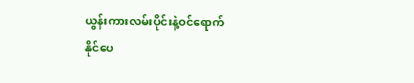ယွန်းကားလမ်းပိုင်းနဲ့ဝင်ရောက်
နိုင်ပေ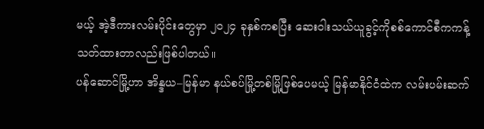မယ့် အဲ့ဒီကားလမ်းပိုင်းတွေမှာ ၂၀၂၄ ခုနှစ်ကစပြီး ဆေးဝါးသယ်ယူခွင့်ကိုစစ်ကောင်စီကကန့်သတ်ထားတာလည်းဖြစ်ပါတယ်။
ပန်ဆောင်မြို့ဟာ အိန္ဒယ–မြန်မာ နယ်စပ်မြို့တစ်မြို့ဖြစ်ပေမယ့် မြန်မာနိုင်ငံထဲက လမ်းပမ်းဆက်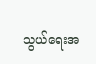သွယ်ရေးအ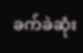ခက်ခဲဆုံး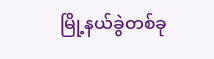မြို့နယ်ခွဲတစ်ခု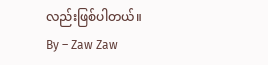လည်းဖြစ်ပါတယ်။
By – Zaw Zaw